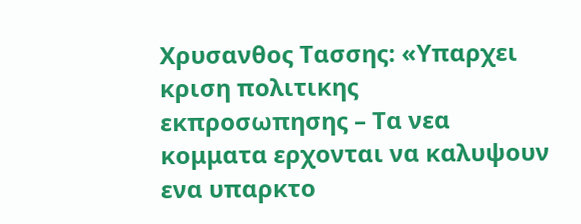Χρυσανθος Τασσης: «Υπαρχει κριση πολιτικης εκπροσωπησης – Τα νεα κομματα ερχονται να καλυψουν ενα υπαρκτο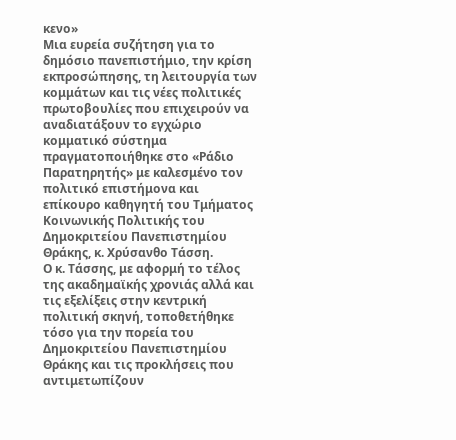κενο»
Μια ευρεία συζήτηση για το δημόσιο πανεπιστήμιο, την κρίση εκπροσώπησης, τη λειτουργία των κομμάτων και τις νέες πολιτικές πρωτοβουλίες που επιχειρούν να αναδιατάξουν το εγχώριο κομματικό σύστημα πραγματοποιήθηκε στο «Ράδιο Παρατηρητής» με καλεσμένο τον πολιτικό επιστήμονα και επίκουρο καθηγητή του Τμήματος Κοινωνικής Πολιτικής του Δημοκριτείου Πανεπιστημίου Θράκης, κ. Χρύσανθο Τάσση.
Ο κ. Τάσσης, με αφορμή το τέλος της ακαδημαϊκής χρονιάς αλλά και τις εξελίξεις στην κεντρική πολιτική σκηνή, τοποθετήθηκε τόσο για την πορεία του Δημοκριτείου Πανεπιστημίου Θράκης και τις προκλήσεις που αντιμετωπίζουν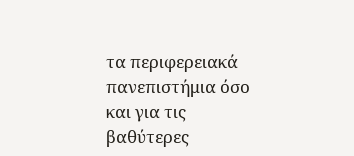τα περιφερειακά πανεπιστήμια όσο και για τις βαθύτερες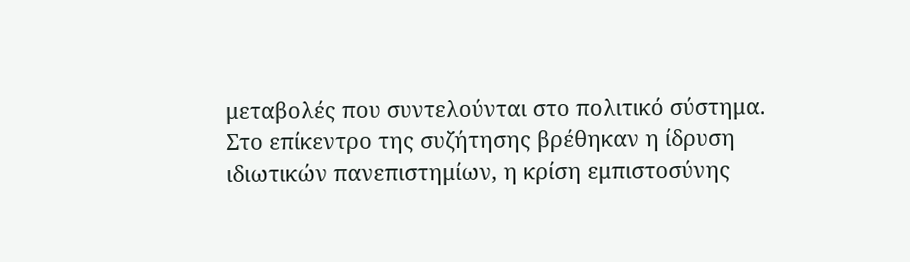μεταβολές που συντελούνται στο πολιτικό σύστημα.
Στο επίκεντρο της συζήτησης βρέθηκαν η ίδρυση ιδιωτικών πανεπιστημίων, η κρίση εμπιστοσύνης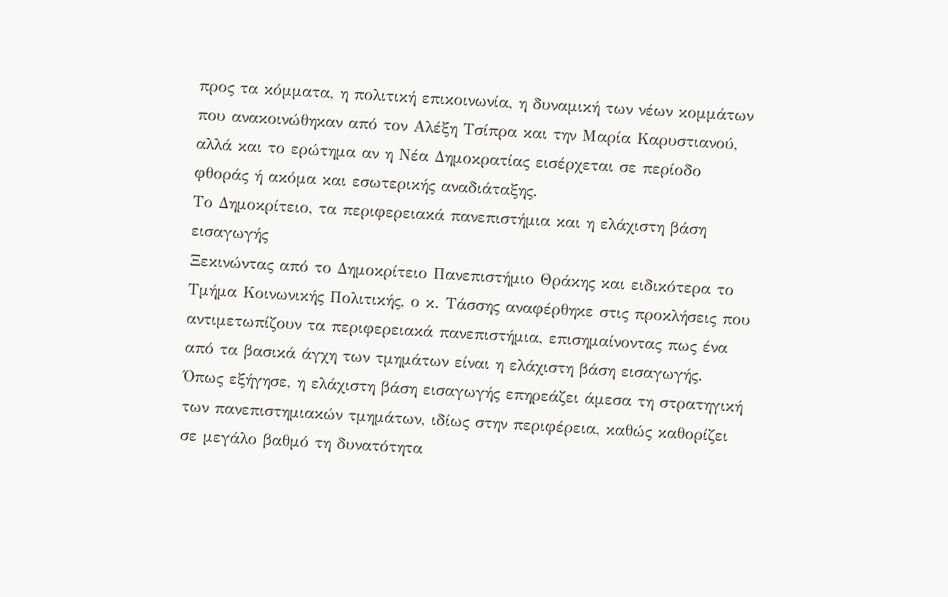προς τα κόμματα, η πολιτική επικοινωνία, η δυναμική των νέων κομμάτων που ανακοινώθηκαν από τον Αλέξη Τσίπρα και την Μαρία Καρυστιανού, αλλά και το ερώτημα αν η Νέα Δημοκρατίας εισέρχεται σε περίοδο φθοράς ή ακόμα και εσωτερικής αναδιάταξης.
Το Δημοκρίτειο, τα περιφερειακά πανεπιστήμια και η ελάχιστη βάση εισαγωγής
Ξεκινώντας από το Δημοκρίτειο Πανεπιστήμιο Θράκης και ειδικότερα το Τμήμα Κοινωνικής Πολιτικής, ο κ. Τάσσης αναφέρθηκε στις προκλήσεις που αντιμετωπίζουν τα περιφερειακά πανεπιστήμια, επισημαίνοντας πως ένα από τα βασικά άγχη των τμημάτων είναι η ελάχιστη βάση εισαγωγής.
Όπως εξήγησε, η ελάχιστη βάση εισαγωγής επηρεάζει άμεσα τη στρατηγική των πανεπιστημιακών τμημάτων, ιδίως στην περιφέρεια, καθώς καθορίζει σε μεγάλο βαθμό τη δυνατότητα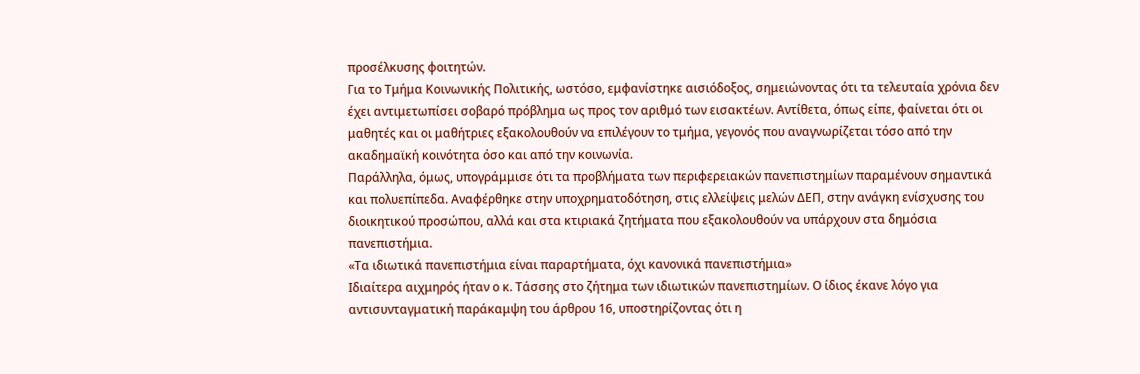προσέλκυσης φοιτητών.
Για το Τμήμα Κοινωνικής Πολιτικής, ωστόσο, εμφανίστηκε αισιόδοξος, σημειώνοντας ότι τα τελευταία χρόνια δεν έχει αντιμετωπίσει σοβαρό πρόβλημα ως προς τον αριθμό των εισακτέων. Αντίθετα, όπως είπε, φαίνεται ότι οι μαθητές και οι μαθήτριες εξακολουθούν να επιλέγουν το τμήμα, γεγονός που αναγνωρίζεται τόσο από την ακαδημαϊκή κοινότητα όσο και από την κοινωνία.
Παράλληλα, όμως, υπογράμμισε ότι τα προβλήματα των περιφερειακών πανεπιστημίων παραμένουν σημαντικά και πολυεπίπεδα. Αναφέρθηκε στην υποχρηματοδότηση, στις ελλείψεις μελών ΔΕΠ, στην ανάγκη ενίσχυσης του διοικητικού προσώπου, αλλά και στα κτιριακά ζητήματα που εξακολουθούν να υπάρχουν στα δημόσια πανεπιστήμια.
«Τα ιδιωτικά πανεπιστήμια είναι παραρτήματα, όχι κανονικά πανεπιστήμια»
Ιδιαίτερα αιχμηρός ήταν ο κ. Τάσσης στο ζήτημα των ιδιωτικών πανεπιστημίων. Ο ίδιος έκανε λόγο για αντισυνταγματική παράκαμψη του άρθρου 16, υποστηρίζοντας ότι η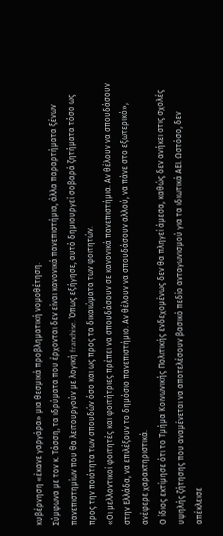κυβέρνηση «έκανε γαργάρα» μια θεσμικά προβληματική νομοθέτηση.
Σύμφωνα με τον κ. Τάσση, τα ιδρύματα που έρχονται δεν είναι κανονικά πανεπιστήμια, άλλα παραρτήματα ξένων πανεπιστημίων που θα λειτουργούν με λογική franchise. Όπως εξήγησε, αυτό δημιουργεί σοβαρά ζητήματα τόσο ως προς την ποιότητα των σπουδών όσο και ως προς τα δικαιώματα των φοιτητών.
«Οι μελλοντικοί φοιτητές και φοιτήτριες πρέπει να σπουδάσουν σε κανονικά πανεπιστήμια. Αν θέλουν να σπουδάσουν στην Ελλάδα, να επιλέξουν το δημόσιο πανεπιστήμιο. Αν θέλουν να σπουδάσουν αλλού, να πάνε στο εξωτερικό», ανέφερε χαρακτηριστικά.
Ο ίδιος εκτίμησε ότι το Τμήμα Κοινωνικής Πολιτικής ενδεχομένως δεν θα πληγεί άμεσα, καθώς δεν ανήκει στις σχολές υψηλής ζήτησης που αναμένεται να αποτελέσουν βασικό πεδίο ανταγωνισμού για τα ιδιωτικά ΑΕΙ. Ωστόσο, δεν απέκλεισε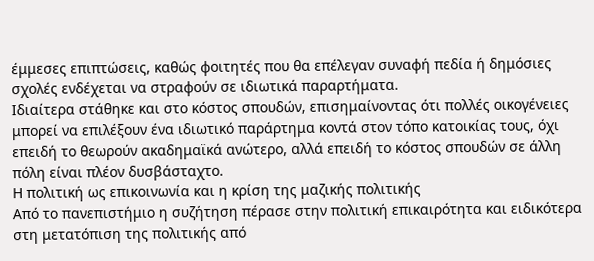έμμεσες επιπτώσεις, καθώς φοιτητές που θα επέλεγαν συναφή πεδία ή δημόσιες σχολές ενδέχεται να στραφούν σε ιδιωτικά παραρτήματα.
Ιδιαίτερα στάθηκε και στο κόστος σπουδών, επισημαίνοντας ότι πολλές οικογένειες μπορεί να επιλέξουν ένα ιδιωτικό παράρτημα κοντά στον τόπο κατοικίας τους, όχι επειδή το θεωρούν ακαδημαϊκά ανώτερο, αλλά επειδή το κόστος σπουδών σε άλλη πόλη είναι πλέον δυσβάσταχτο.
Η πολιτική ως επικοινωνία και η κρίση της μαζικής πολιτικής
Από το πανεπιστήμιο η συζήτηση πέρασε στην πολιτική επικαιρότητα και ειδικότερα στη μετατόπιση της πολιτικής από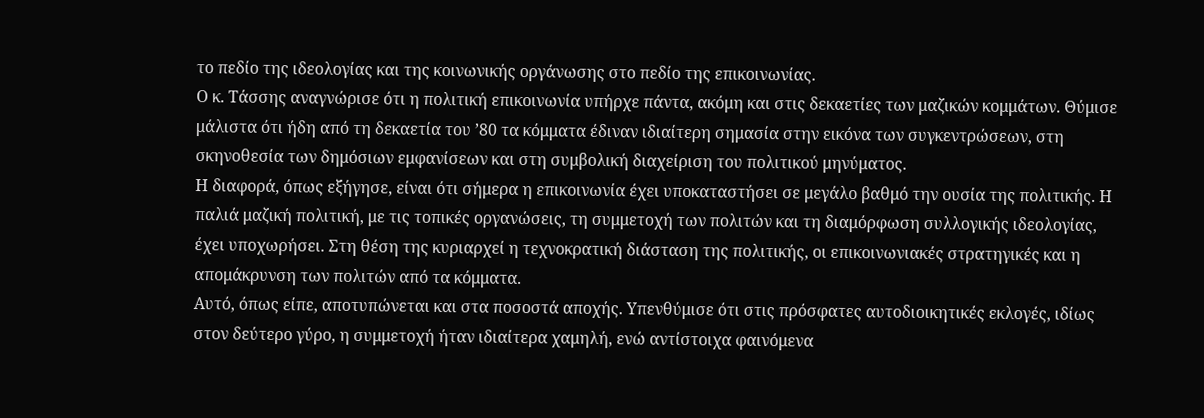το πεδίο της ιδεολογίας και της κοινωνικής οργάνωσης στο πεδίο της επικοινωνίας.
Ο κ. Τάσσης αναγνώρισε ότι η πολιτική επικοινωνία υπήρχε πάντα, ακόμη και στις δεκαετίες των μαζικών κομμάτων. Θύμισε μάλιστα ότι ήδη από τη δεκαετία του ’80 τα κόμματα έδιναν ιδιαίτερη σημασία στην εικόνα των συγκεντρώσεων, στη σκηνοθεσία των δημόσιων εμφανίσεων και στη συμβολική διαχείριση του πολιτικού μηνύματος.
Η διαφορά, όπως εξήγησε, είναι ότι σήμερα η επικοινωνία έχει υποκαταστήσει σε μεγάλο βαθμό την ουσία της πολιτικής. Η παλιά μαζική πολιτική, με τις τοπικές οργανώσεις, τη συμμετοχή των πολιτών και τη διαμόρφωση συλλογικής ιδεολογίας, έχει υποχωρήσει. Στη θέση της κυριαρχεί η τεχνοκρατική διάσταση της πολιτικής, οι επικοινωνιακές στρατηγικές και η απομάκρυνση των πολιτών από τα κόμματα.
Αυτό, όπως είπε, αποτυπώνεται και στα ποσοστά αποχής. Υπενθύμισε ότι στις πρόσφατες αυτοδιοικητικές εκλογές, ιδίως στον δεύτερο γύρο, η συμμετοχή ήταν ιδιαίτερα χαμηλή, ενώ αντίστοιχα φαινόμενα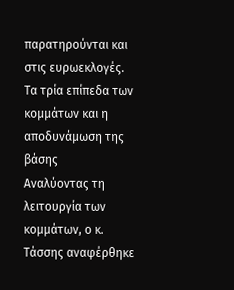παρατηρούνται και στις ευρωεκλογές.
Τα τρία επίπεδα των κομμάτων και η αποδυνάμωση της βάσης
Αναλύοντας τη λειτουργία των κομμάτων, ο κ. Τάσσης αναφέρθηκε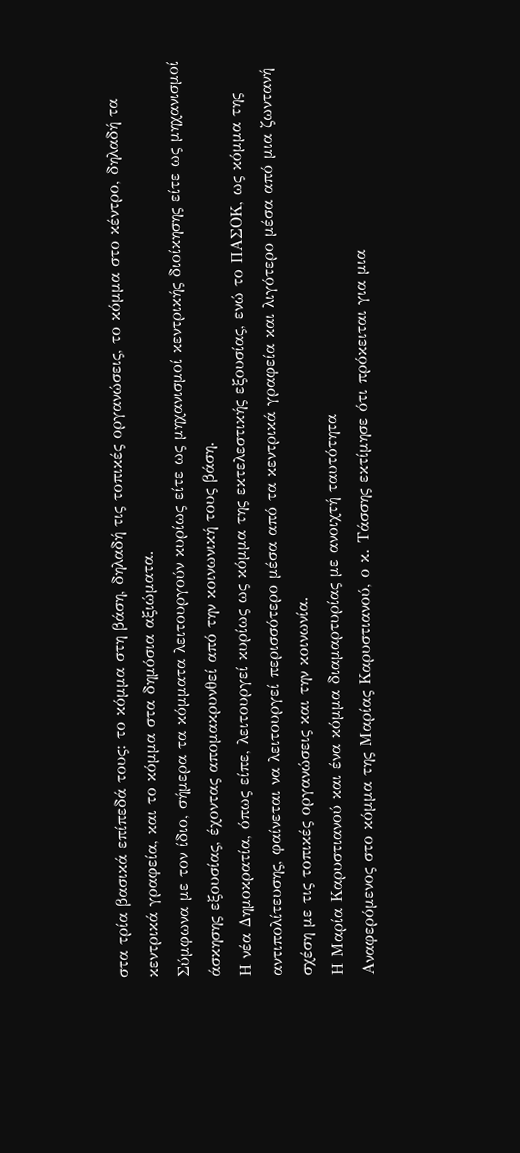στα τρία βασικά επίπεδά τους: το κόμμα στη βάση, δηλαδή τις τοπικές οργανώσεις, το κόμμα στο κέντρο, δηλαδή τα κεντρικά γραφεία, και το κόμμα στα δημόσια αξιώματα.
Σύμφωνα με τον ίδιο, σήμερα τα κόμματα λειτουργούν κυρίως είτε ως μηχανισμοί κεντρικής διοίκησης είτε ως μηχανισμοί άσκησης εξουσίας, έχοντας απομακρυνθεί από την κοινωνική τους βάση.
Η νέα Δημοκρατία, όπως είπε, λειτουργεί κυρίως ως κόμμα της εκτελεστικής εξουσίας, ενώ το ΠΑΣΟΚ, ως κόμμα της αντιπολίτευσης, φαίνεται να λειτουργεί περισσότερο μέσα από τα κεντρικά γραφεία και λιγότερο μέσα από μια ζωντανή σχέση με τις τοπικές οργανώσεις και την κοινωνία.
Η Μαρία Καρυστιανού και ένα κόμμα διαμαρτυρίας με ανοιχτή ταυτότητα
Αναφερόμενος στο κόμμα της Μαρίας Καρυστιανού, ο κ. Τάσσης εκτίμησε ότι πρόκειται για μια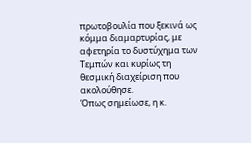πρωτοβουλία που ξεκινά ως κόμμα διαμαρτυρίας, με αφετηρία το δυστύχημα των Τεμπών και κυρίως τη θεσμική διαχείριση που ακολούθησε.
Όπως σημείωσε, η κ.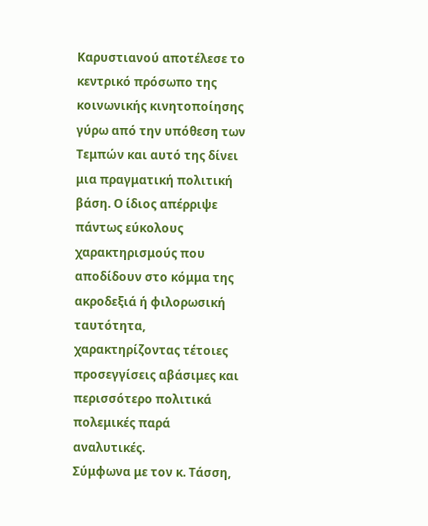Καρυστιανού αποτέλεσε το κεντρικό πρόσωπο της κοινωνικής κινητοποίησης γύρω από την υπόθεση των Τεμπών και αυτό της δίνει μια πραγματική πολιτική βάση. Ο ίδιος απέρριψε πάντως εύκολους χαρακτηρισμούς που αποδίδουν στο κόμμα της ακροδεξιά ή φιλορωσική ταυτότητα, χαρακτηρίζοντας τέτοιες προσεγγίσεις αβάσιμες και περισσότερο πολιτικά πολεμικές παρά αναλυτικές.
Σύμφωνα με τον κ. Τάσση,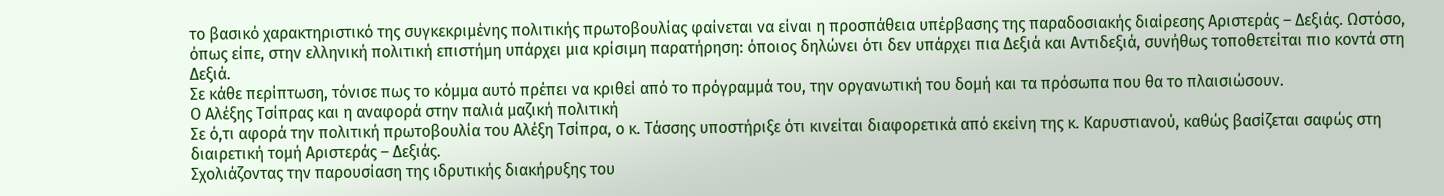το βασικό χαρακτηριστικό της συγκεκριμένης πολιτικής πρωτοβουλίας φαίνεται να είναι η προσπάθεια υπέρβασης της παραδοσιακής διαίρεσης Αριστεράς – Δεξιάς. Ωστόσο, όπως είπε, στην ελληνική πολιτική επιστήμη υπάρχει μια κρίσιμη παρατήρηση: όποιος δηλώνει ότι δεν υπάρχει πια Δεξιά και Αντιδεξιά, συνήθως τοποθετείται πιο κοντά στη Δεξιά.
Σε κάθε περίπτωση, τόνισε πως το κόμμα αυτό πρέπει να κριθεί από το πρόγραμμά του, την οργανωτική του δομή και τα πρόσωπα που θα το πλαισιώσουν.
Ο Αλέξης Τσίπρας και η αναφορά στην παλιά μαζική πολιτική
Σε ό,τι αφορά την πολιτική πρωτοβουλία του Αλέξη Τσίπρα, ο κ. Τάσσης υποστήριξε ότι κινείται διαφορετικά από εκείνη της κ. Καρυστιανού, καθώς βασίζεται σαφώς στη διαιρετική τομή Αριστεράς – Δεξιάς.
Σχολιάζοντας την παρουσίαση της ιδρυτικής διακήρυξης του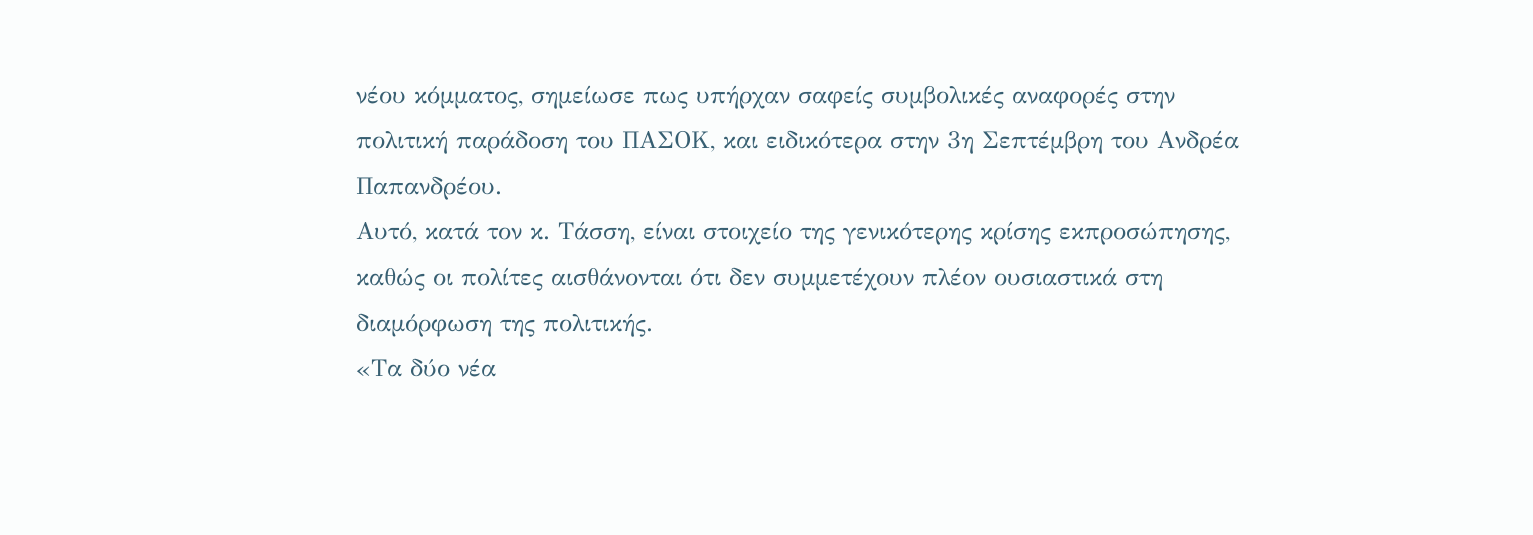νέου κόμματος, σημείωσε πως υπήρχαν σαφείς συμβολικές αναφορές στην πολιτική παράδοση του ΠΑΣΟΚ, και ειδικότερα στην 3η Σεπτέμβρη του Ανδρέα Παπανδρέου.
Αυτό, κατά τον κ. Τάσση, είναι στοιχείο της γενικότερης κρίσης εκπροσώπησης, καθώς οι πολίτες αισθάνονται ότι δεν συμμετέχουν πλέον ουσιαστικά στη διαμόρφωση της πολιτικής.
«Τα δύο νέα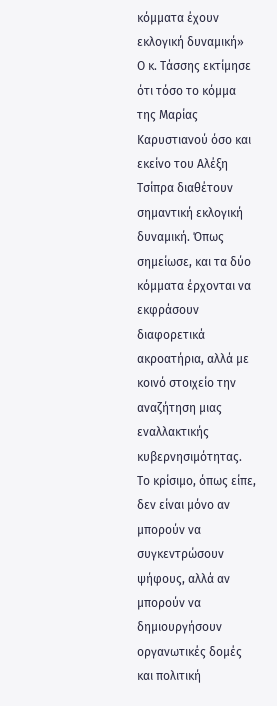κόμματα έχουν εκλογική δυναμική»
Ο κ. Τάσσης εκτίμησε ότι τόσο το κόμμα της Μαρίας Καρυστιανού όσο και εκείνο του Αλέξη Τσίπρα διαθέτουν σημαντική εκλογική δυναμική. Όπως σημείωσε, και τα δύο κόμματα έρχονται να εκφράσουν διαφορετικά ακροατήρια, αλλά με κοινό στοιχείο την αναζήτηση μιας εναλλακτικής κυβερνησιμότητας.
Το κρίσιμο, όπως είπε, δεν είναι μόνο αν μπορούν να συγκεντρώσουν ψήφους, αλλά αν μπορούν να δημιουργήσουν οργανωτικές δομές και πολιτική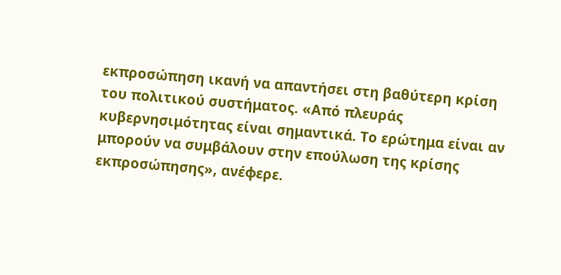εκπροσώπηση ικανή να απαντήσει στη βαθύτερη κρίση του πολιτικού συστήματος. «Από πλευράς κυβερνησιμότητας είναι σημαντικά. Το ερώτημα είναι αν μπορούν να συμβάλουν στην επούλωση της κρίσης εκπροσώπησης», ανέφερε.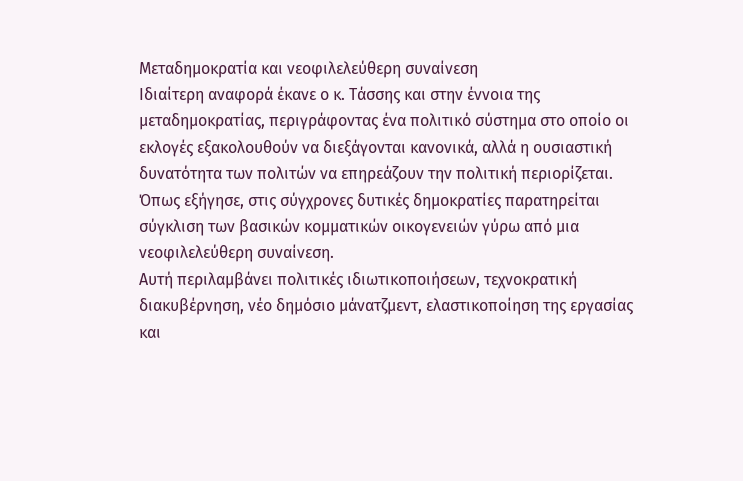Μεταδημοκρατία και νεοφιλελεύθερη συναίνεση
Ιδιαίτερη αναφορά έκανε ο κ. Τάσσης και στην έννοια της μεταδημοκρατίας, περιγράφοντας ένα πολιτικό σύστημα στο οποίο οι εκλογές εξακολουθούν να διεξάγονται κανονικά, αλλά η ουσιαστική δυνατότητα των πολιτών να επηρεάζουν την πολιτική περιορίζεται. Όπως εξήγησε, στις σύγχρονες δυτικές δημοκρατίες παρατηρείται σύγκλιση των βασικών κομματικών οικογενειών γύρω από μια νεοφιλελεύθερη συναίνεση.
Αυτή περιλαμβάνει πολιτικές ιδιωτικοποιήσεων, τεχνοκρατική διακυβέρνηση, νέο δημόσιο μάνατζμεντ, ελαστικοποίηση της εργασίας και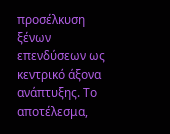προσέλκυση ξένων επενδύσεων ως κεντρικό άξονα ανάπτυξης. Το αποτέλεσμα,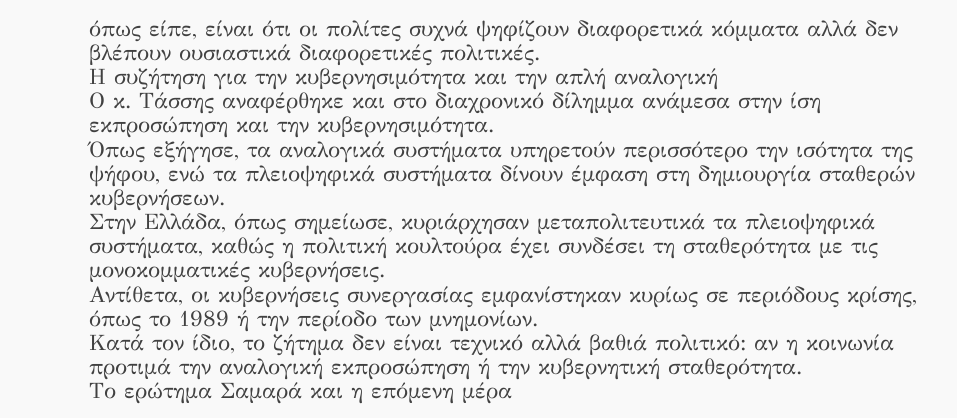όπως είπε, είναι ότι οι πολίτες συχνά ψηφίζουν διαφορετικά κόμματα αλλά δεν βλέπουν ουσιαστικά διαφορετικές πολιτικές.
Η συζήτηση για την κυβερνησιμότητα και την απλή αναλογική
Ο κ. Τάσσης αναφέρθηκε και στο διαχρονικό δίλημμα ανάμεσα στην ίση εκπροσώπηση και την κυβερνησιμότητα.
Όπως εξήγησε, τα αναλογικά συστήματα υπηρετούν περισσότερο την ισότητα της ψήφου, ενώ τα πλειοψηφικά συστήματα δίνουν έμφαση στη δημιουργία σταθερών κυβερνήσεων.
Στην Ελλάδα, όπως σημείωσε, κυριάρχησαν μεταπολιτευτικά τα πλειοψηφικά συστήματα, καθώς η πολιτική κουλτούρα έχει συνδέσει τη σταθερότητα με τις μονοκομματικές κυβερνήσεις.
Αντίθετα, οι κυβερνήσεις συνεργασίας εμφανίστηκαν κυρίως σε περιόδους κρίσης, όπως το 1989 ή την περίοδο των μνημονίων.
Κατά τον ίδιο, το ζήτημα δεν είναι τεχνικό αλλά βαθιά πολιτικό: αν η κοινωνία προτιμά την αναλογική εκπροσώπηση ή την κυβερνητική σταθερότητα.
Το ερώτημα Σαμαρά και η επόμενη μέρα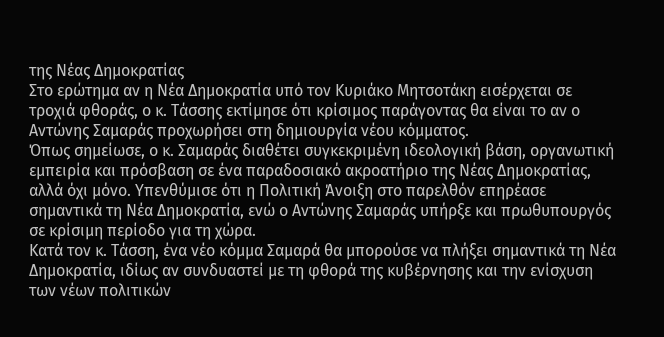της Νέας Δημοκρατίας
Στο ερώτημα αν η Νέα Δημοκρατία υπό τον Κυριάκο Μητσοτάκη εισέρχεται σε τροχιά φθοράς, ο κ. Τάσσης εκτίμησε ότι κρίσιμος παράγοντας θα είναι το αν ο Αντώνης Σαμαράς προχωρήσει στη δημιουργία νέου κόμματος.
Όπως σημείωσε, ο κ. Σαμαράς διαθέτει συγκεκριμένη ιδεολογική βάση, οργανωτική εμπειρία και πρόσβαση σε ένα παραδοσιακό ακροατήριο της Νέας Δημοκρατίας, αλλά όχι μόνο. Υπενθύμισε ότι η Πολιτική Άνοιξη στο παρελθόν επηρέασε σημαντικά τη Νέα Δημοκρατία, ενώ ο Αντώνης Σαμαράς υπήρξε και πρωθυπουργός σε κρίσιμη περίοδο για τη χώρα.
Κατά τον κ. Τάσση, ένα νέο κόμμα Σαμαρά θα μπορούσε να πλήξει σημαντικά τη Νέα Δημοκρατία, ιδίως αν συνδυαστεί με τη φθορά της κυβέρνησης και την ενίσχυση των νέων πολιτικών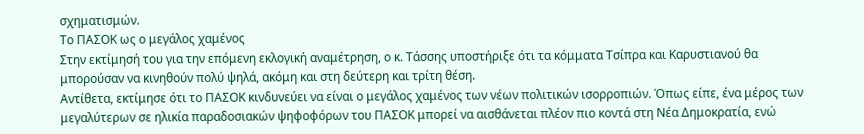σχηματισμών.
Το ΠΑΣΟΚ ως ο μεγάλος χαμένος
Στην εκτίμησή του για την επόμενη εκλογική αναμέτρηση, ο κ. Τάσσης υποστήριξε ότι τα κόμματα Τσίπρα και Καρυστιανού θα μπορούσαν να κινηθούν πολύ ψηλά, ακόμη και στη δεύτερη και τρίτη θέση.
Αντίθετα, εκτίμησε ότι το ΠΑΣΟΚ κινδυνεύει να είναι ο μεγάλος χαμένος των νέων πολιτικών ισορροπιών. Όπως είπε, ένα μέρος των μεγαλύτερων σε ηλικία παραδοσιακών ψηφοφόρων του ΠΑΣΟΚ μπορεί να αισθάνεται πλέον πιο κοντά στη Νέα Δημοκρατία, ενώ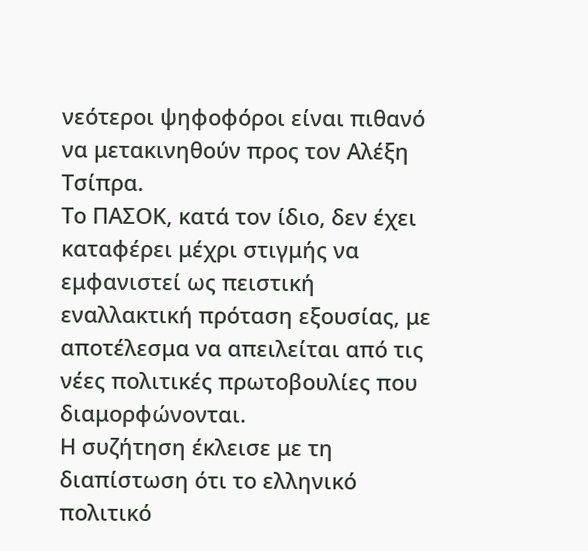νεότεροι ψηφοφόροι είναι πιθανό να μετακινηθούν προς τον Αλέξη Τσίπρα.
Το ΠΑΣΟΚ, κατά τον ίδιο, δεν έχει καταφέρει μέχρι στιγμής να εμφανιστεί ως πειστική εναλλακτική πρόταση εξουσίας, με αποτέλεσμα να απειλείται από τις νέες πολιτικές πρωτοβουλίες που διαμορφώνονται.
Η συζήτηση έκλεισε με τη διαπίστωση ότι το ελληνικό πολιτικό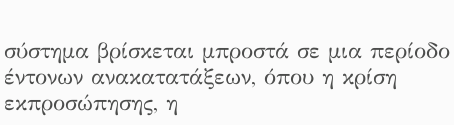σύστημα βρίσκεται μπροστά σε μια περίοδο έντονων ανακατατάξεων, όπου η κρίση εκπροσώπησης, η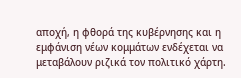αποχή, η φθορά της κυβέρνησης και η εμφάνιση νέων κομμάτων ενδέχεται να μεταβάλουν ριζικά τον πολιτικό χάρτη.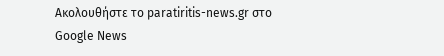Ακολουθήστε το paratiritis-news.gr στο Google News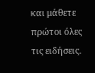και μάθετε πρώτοι όλες τις ειδήσεις.